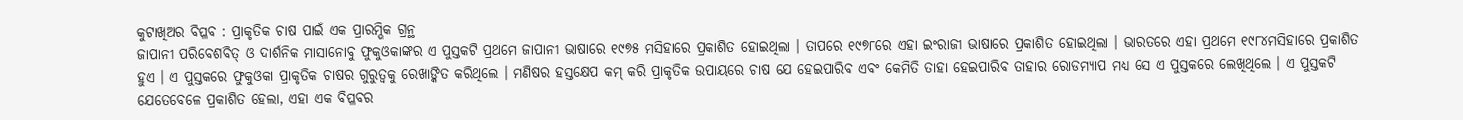କୁଟାଖିଅର ବିପ୍ଳବ : ପ୍ରାକୃତିକ ଚାଷ ପାଇଁ ଏକ ପ୍ରାରମ୍ଭିକ ଗ୍ରନ୍ଥ
ଜାପାନୀ ପରିବେଶବିତ୍ ଓ ଦାର୍ଶନିକ ମାସାନୋବୁ ଫୁକୁଓକାଙ୍କର ଏ ପୁସ୍ତକଟି ପ୍ରଥମେ ଜାପାନୀ ଭାଷାରେ ୧୯୭୫ ମସିହାରେ ପ୍ରକାଶିତ ହୋଇଥିଲା । ତାପରେ ୧୯୭୮ରେ ଏହା ଇଂରାଜୀ ଭାଷାରେ ପ୍ରକାଶିତ ହୋଇଥିଲା । ଭାରତରେ ଏହା ପ୍ରଥମେ ୧୯୮୪ମସିହାରେ ପ୍ରକାଶିତ ହୁଏ । ଏ ପୁସ୍ତକରେ ଫୁକୁଓକା ପ୍ରାକୃତିକ ଚାଷର ଗୁରୁତ୍ୱକୁ ରେଖାଙ୍କିତ କରିଥିଲେ । ମଣିଷର ହସ୍ତକ୍ଷେପ କମ୍ କରି ପ୍ରାକୃତିକ ଉପାୟରେ ଚାଷ ଯେ ହେଇପାରିବ ଏବଂ କେମିତି ତାହା ହେଇପାରିବ ତାହାର ରୋଡମ୍ୟାପ ମଧ୍ୟ ସେ ଏ ପୁସ୍ତକରେ ଲେଖିଥିଲେ । ଏ ପୁସ୍ତକଟି ଯେତେବେଳେ ପ୍ରକାଶିତ ହେଲା, ଏହା ଏକ ବିପ୍ଳବର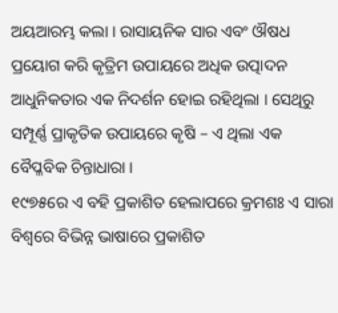ଅୟଆରମ୍ଭ କଲା । ରାସାୟନିକ ସାର ଏବଂ ଔଷଧ ପ୍ରୟୋଗ କରି କୃତ୍ରିମ ଉପାୟରେ ଅଧିକ ଉତ୍ପାଦନ ଆଧୁନିକତାର ଏକ ନିଦର୍ଶନ ହୋଇ ରହିଥିଲା । ସେଥିରୁ ସମ୍ପୂର୍ଣ୍ଣ ପ୍ରାକୃତିକ ଉପାୟରେ କୃଷି – ଏ ଥିଲା ଏକ ବୈପ୍ଳବିକ ଚିନ୍ତାଧାରା ।
୧୯୭୫ରେ ଏ ବହି ପ୍ରକାଶିତ ହେଲାପରେ କ୍ରମଶଃ ଏ ସାରା ବିଶ୍ୱରେ ବିଭିନ୍ନ ଭାଷାରେ ପ୍ରକାଶିତ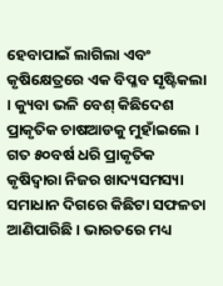ହେବାପାଇଁ ଲାଗିଲା ଏବଂ କୃଷିକ୍ଷେତ୍ରରେ ଏକ ବିପ୍ଳବ ସୃଷ୍ଟିକଲା । କ୍ୟୁବା ଭଳି ବେଶ୍ କିଛିଦେଶ ପ୍ରାକୃତିକ ଚାଷଆଡକୁ ମୁହାଁଇଲେ । ଗତ ୫୦ବର୍ଷ ଧରି ପ୍ରାକୃତିକ କୃଷିଦ୍ୱାରା ନିଜର ଖାଦ୍ୟସମସ୍ୟା ସମାଧାନ ଦିଗରେ କିଛିଟା ସଫଳତା ଆଣିପାରିଛି । ଭାରତରେ ମଧ୍ୟ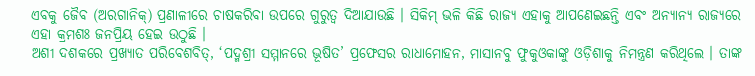ଏବକୁ ଜୈବ (ଅରଗାନିକ୍) ପ୍ରଣାଳୀରେ ଚାଷକରିବା ଉପରେ ଗୁରୁତ୍ୱ ଦିଆଯାଉଛି । ସିକିମ୍ ଭଳି କିଛି ରାଜ୍ୟ ଏହାକୁ ଆପଣେଇଛନ୍ତି ଏବଂ ଅନ୍ୟାନ୍ୟ ରାଜ୍ୟରେ ଏହା କ୍ରମଶଃ ଜନପ୍ରିୟ ହେଇ ଉଠୁଛି ।
ଅଶୀ ଦଶକରେ ପ୍ରଖ୍ୟାତ ପରିବେଶବିତ୍, ‘ପଦ୍ମଶ୍ରୀ ସମ୍ମାନରେ ଭୂଷିତ’ ପ୍ରଫେସର ରାଧାମୋହନ, ମାସାନବୁ ଫୁକୁଓକାଙ୍କୁ ଓଡ଼ିଶାକୁ ନିମନ୍ତ୍ରଣ କରିଥିଲେ । ତାଙ୍କ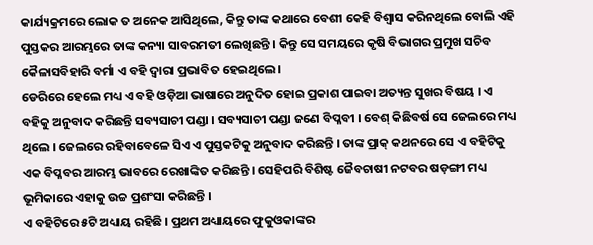କାର୍ଯ୍ୟକ୍ରମରେ ଲୋକ ତ ଅନେକ ଆସିଥିଲେ, କିନ୍ତୁ ତାଙ୍କ କଥାରେ ବେଶୀ କେହି ବିଶ୍ୱାସ କରିନଥିଲେ ବୋଲି ଏହି ପୁସ୍ତକର ଆରମ୍ଭରେ ତାଙ୍କ କନ୍ୟା ସାବରମତୀ ଲେଖିଛନ୍ତି । କିନ୍ତୁ ସେ ସମୟରେ କୃଷି ବିଭାଗର ପ୍ରମୁଖ ସଚିବ କୈଳାସବିହାରି ବର୍ମା ଏ ବହି ଦ୍ୱାରା ପ୍ରଭାବିତ ହେଇଥିଲେ ।
ଡେରିରେ ହେଲେ ମଧ୍ୟ ଏ ବହି ଓଡ଼ିଆ ଭାଷାରେ ଅନୁଦିତ ହୋଇ ପ୍ରକାଶ ପାଇବା ଅତ୍ୟନ୍ତ ସୁଖର ବିଷୟ । ଏ ବହିକୁ ଅନୁବାଦ କରିଛନ୍ତି ସବ୍ୟସାଚୀ ପଣ୍ଡା । ସବ୍ୟସାଚୀ ପଣ୍ଡା ଜଣେ ବିପ୍ଳବୀ । ବେଶ୍ କିଛିବର୍ଷ ସେ ଜେଲରେ ମଧ୍ୟ ଥିଲେ । ଜେଲରେ ରହିବାବେଳେ ସିଏ ଏ ପୁସ୍ତକଟିକୁ ଅନୁବାଦ କରିଛନ୍ତି । ତାଙ୍କ ପ୍ରାକ୍ କଥନରେ ସେ ଏ ବହିଟିକୁ ଏକ ବିପ୍ଳବର ଆରମ୍ଭ ଭାବରେ ରେଖାଙ୍କିତ କରିଛନ୍ତି । ସେହିପରି ବିଶିଷ୍ଟ ଜୈବଚାଷୀ ନଟବର ଷଡ଼ଙ୍ଗୀ ମଧ୍ୟ ଭୂମିକାରେ ଏହାକୁ ଉଚ୍ଚ ପ୍ରଶଂସା କରିଛନ୍ତି ।
ଏ ବହିଟିରେ ୫ଟି ଅଧ୍ୟାୟ ରହିଛି । ପ୍ରଥମ ଅଧ୍ୟାୟରେ ଫୁକୁଓକାଙ୍କର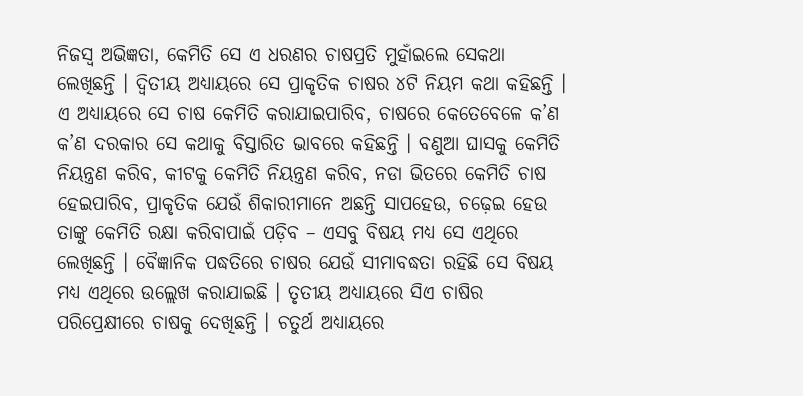ନିଜସ୍ୱ ଅଭିଜ୍ଞତା, କେମିତି ସେ ଏ ଧରଣର ଚାଷପ୍ରତି ମୁହାଁଇଲେ ସେକଥା ଲେଖିଛନ୍ତି । ଦ୍ୱିତୀୟ ଅଧ୍ୟାୟରେ ସେ ପ୍ରାକୃତିକ ଚାଷର ୪ଟି ନିୟମ କଥା କହିଛନ୍ତି । ଏ ଅଧ୍ୟାୟରେ ସେ ଚାଷ କେମିତି କରାଯାଇପାରିବ, ଚାଷରେ କେତେବେଳେ କ’ଣ କ’ଣ ଦରକାର ସେ କଥାକୁ ବିସ୍ତାରିତ ଭାବରେ କହିଛନ୍ତି । ବଣୁଆ ଘାସକୁ କେମିତି ନିୟନ୍ତ୍ରଣ କରିବ, କୀଟକୁ କେମିତି ନିୟନ୍ତ୍ରଣ କରିବ, ନଡା ଭିତରେ କେମିତି ଚାଷ ହେଇପାରିବ, ପ୍ରାକୃତିକ ଯେଉଁ ଶିକାରୀମାନେ ଅଛନ୍ତି ସାପହେଉ, ଚଢ଼େଇ ହେଉ ତାଙ୍କୁ କେମିତି ରକ୍ଷା କରିବାପାଇଁ ପଡ଼ିବ – ଏସବୁ ବିଷୟ ମଧ୍ୟ ସେ ଏଥିରେ ଲେଖିଛନ୍ତି । ବୈଜ୍ଞାନିକ ପଦ୍ଧତିରେ ଚାଷର ଯେଉଁ ସୀମାବଦ୍ଧତା ରହିଛି ସେ ବିଷୟ ମଧ୍ୟ ଏଥିରେ ଉଲ୍ଲେଖ କରାଯାଇଛି । ତୃତୀୟ ଅଧ୍ୟାୟରେ ସିଏ ଚାଷିର ପରିପ୍ରେକ୍ଷୀରେ ଚାଷକୁ ଦେଖିଛନ୍ତି । ଚତୁର୍ଥ ଅଧ୍ୟାୟରେ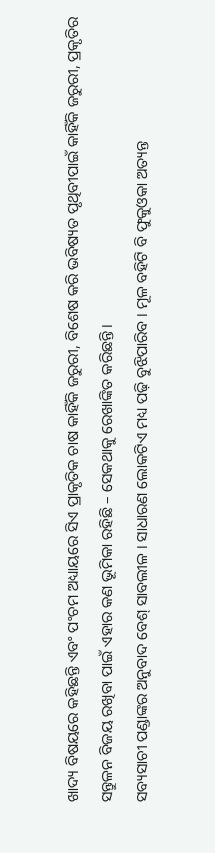ଖାଦ୍ୟ ବିଷୟରେ କହିଛନ୍ତି ଏବଂ ପଂଚମ ଅଧ୍ୟାୟରେ ସିଏ ପ୍ରାକୃତିକ ଚାଷ କାହିଁକି ଜରୁରୀ, ବିଶେଷ କରି ଭବିଷ୍ୟତ ପୃଥିବୀପାଇଁ କାହିଁକି ଜରୁରୀ, ପ୍ରକୃତିର ସନ୍ତୁଳନ ବିଜୟ ରଖିବା ପାଇଁ ଏହାର କଣ ଭୂମିକା ରହିଛି – ସେକଥାକୁ ରେଖାଙ୍କିତ କରିଛନ୍ତି ।
ସବ୍ୟସାଚୀ ପଣ୍ଡାଙ୍କର ଅନୁବାଦ ବେଶ୍ ସାବଲୀଳ । ସାଧାରଣ ଲୋକଟିଏ ମଧ୍ୟ ପଢ଼ି ବୁଝିପାରିବ । ମୂଳ ବହିଟି ବି ଫୁକୁଓକା ଅତ୍ୟନ୍ତ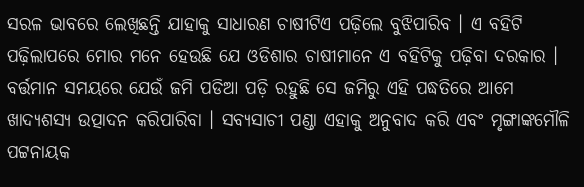ସରଳ ଭାବରେ ଲେଖିଛନ୍ତି ଯାହାକୁ ସାଧାରଣ ଚାଷୀଟିଏ ପଢ଼ିଲେ ବୁଝିପାରିବ । ଏ ବହିଟି ପଢ଼ିଲାପରେ ମୋର ମନେ ହେଉଛି ଯେ ଓଡିଶାର ଚାଷୀମାନେ ଏ ବହିଟିକୁ ପଢ଼ିବା ଦରକାର । ବର୍ତ୍ତମାନ ସମୟରେ ଯେଉଁ ଜମି ପଡିଆ ପଡ଼ି ରହୁଛି ସେ ଜମିରୁ ଏହି ପଦ୍ଧତିରେ ଆମେ ଖାଦ୍ୟଶସ୍ୟ ଉତ୍ପାଦନ କରିପାରିବା । ସବ୍ୟସାଚୀ ପଣ୍ଡା ଏହାକୁ ଅନୁବାଦ କରି ଏବଂ ମୃଙ୍ଗାଙ୍କମୌଳି ପଟ୍ଟନାୟକ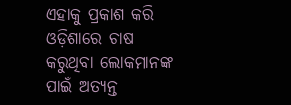ଏହାକୁ ପ୍ରକାଶ କରି ଓଡ଼ିଶାରେ ଚାଷ କରୁଥିବା ଲୋକମାନଙ୍କ ପାଇଁ ଅତ୍ୟନ୍ତ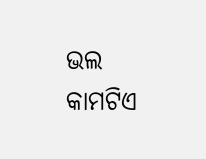ଭଲ କାମଟିଏ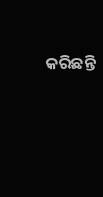କରିଛନ୍ତି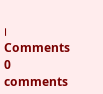।
Comments
0 comments